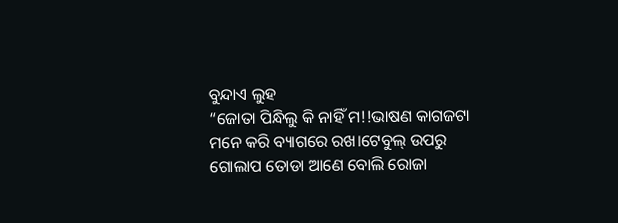ବୁନ୍ଦାଏ ଲୁହ
“ଜୋତା ପିନ୍ଧିଲୁ କି ନାହିଁ ମ!!ଭାଷଣ କାଗଜଟା ମନେ କରି ବ୍ୟାଗରେ ରଖ।ଟେବୁଲ୍ ଉପରୁ ଗୋଲାପ ତୋଡା ଆଣେ ବୋଲି ରୋଜା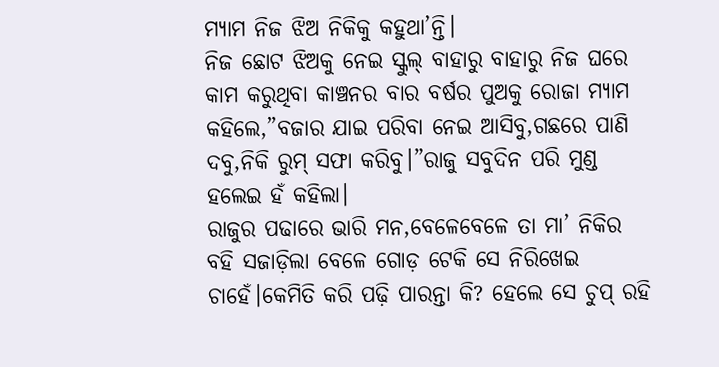ମ୍ୟାମ ନିଜ ଝିଅ ନିକିକୁ କହୁଥା’ନ୍ତି।
ନିଜ ଛୋଟ ଝିଅକୁ ନେଇ ସ୍କୁଲ୍ ବାହାରୁ ବାହାରୁ ନିଜ ଘରେ କାମ କରୁଥିବା କାଞ୍ଚନର ବାର ବର୍ଷର ପୁଅକୁ ରୋଜା ମ୍ୟାମ କହିଲେ,”ବଜାର ଯାଇ ପରିବା ନେଇ ଆସିବୁ,ଗଛରେ ପାଣି ଦବୁ,ନିକି ରୁମ୍ ସଫା କରିବୁ।”ରାଜୁ ସବୁଦିନ ପରି ମୁଣ୍ଡ ହଲେଇ ହଁ କହିଲା।
ରାଜୁର ପଢାରେ ଭାରି ମନ,ବେଳେବେଳେ ତା ମା’ ନିକିର ବହି ସଜାଡ଼ିଲା ବେଳେ ଗୋଡ଼ ଟେକି ସେ ନିରିଖେଇ ଚାହେଁ।କେମିତି କରି ପଢ଼ି ପାରନ୍ତା କି? ହେଲେ ସେ ଚୁପ୍ ରହି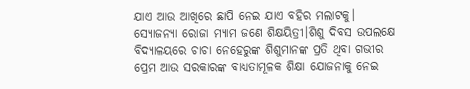ଯାଏ ଆଉ ଆଖିରେ ଛାପି ନେଇ ଯାଏ ବହିର ମଲାଟକୁ।
ସ୍ୟୋଜନ୍ୟା ରୋଜା ମ୍ୟାମ ଜଣେ ଶିକ୍ଷୟିତ୍ରୀ।ଶିଶୁ ଦିବସ ଉପଲକ୍ଷେ ବିଦ୍ୟାଳୟରେ ଚାଚା ନେହେରୁଙ୍କ ଶିଶୁମାନଙ୍କ ପ୍ରତି ଥିବା ଗଭୀର ପ୍ରେମ ଆଉ ସରକାରଙ୍କ ବାଧ୍ୟତାମୂଳକ ଶିକ୍ଷା ଯୋଜନାକୁ ନେଇ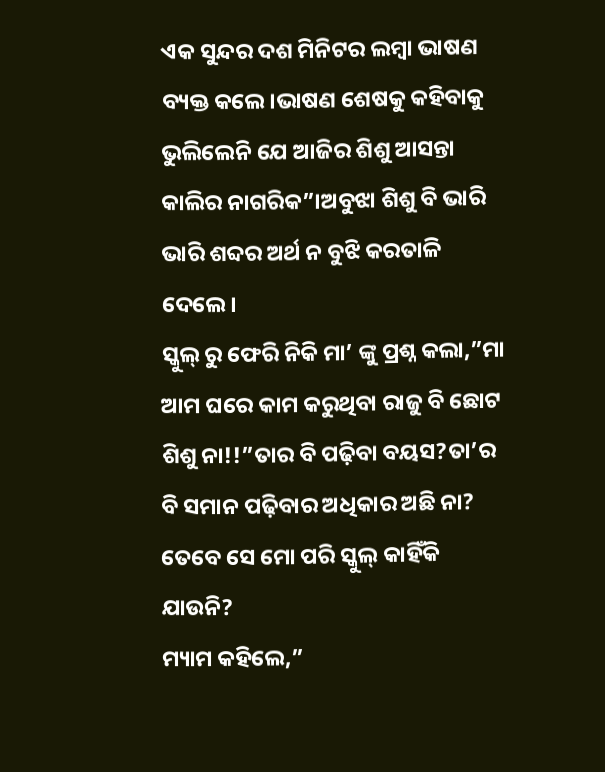ଏକ ସୁନ୍ଦର ଦଶ ମିନିଟର ଲମ୍ବା ଭାଷଣ ବ୍ୟକ୍ତ କଲେ।ଭାଷଣ ଶେଷକୁ କହିବାକୁ ଭୁଲିଲେନି ଯେ ଆଜିର ଶିଶୁ ଆସନ୍ତା କାଲିର ନାଗରିକ”।ଅବୁଝା ଶିଶୁ ବି ଭାରି ଭାରି ଶବ୍ଦର ଅର୍ଥ ନ ବୁଝି କରତାଳି ଦେଲେ।
ସ୍କୁଲ୍ ରୁ ଫେରି ନିକି ମା’ ଙ୍କୁ ପ୍ରଶ୍ନ କଲା,”ମା ଆମ ଘରେ କାମ କରୁଥିବା ରାଜୁ ବି ଛୋଟ ଶିଶୁ ନା!!”ତାର ବି ପଢ଼ିବା ବୟସ?ତା’ର ବି ସମାନ ପଢ଼ିବାର ଅଧିକାର ଅଛି ନା? ତେବେ ସେ ମୋ ପରି ସ୍କୁଲ୍ କାହିଁକି ଯାଉନି?
ମ୍ୟାମ କହିଲେ,”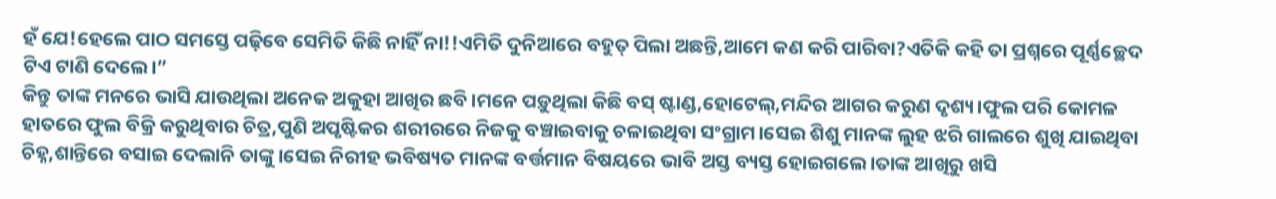ହଁ ଯେ!ହେଲେ ପାଠ ସମସ୍ତେ ପଢ଼ିବେ ସେମିତି କିଛି ନାହିଁ ନା!!ଏମିତି ଦୁନିଆରେ ବହୁତ୍ ପିଲା ଅଛନ୍ତି,ଆମେ କଣ କରି ପାରିବା?ଏତିକି କହି ତା ପ୍ରଶ୍ନରେ ପୂର୍ଣ୍ଣଚ୍ଛେଦ ଟିଏ ଟାଣି ଦେଲେ।”
କିନ୍ତୁ ତାଙ୍କ ମନରେ ଭାସି ଯାଉଥିଲା ଅନେକ ଅକୁହା ଆଖିର ଛବି।ମନେ ପଡ଼ୁଥିଲା କିଛି ବସ୍ ଷ୍ଟାଣ୍ଡ,ହୋଟେଲ୍,ମନ୍ଦିର ଆଗର କରୁଣ ଦୃଶ୍ୟ।ଫୁଲ ପରି କୋମଳ ହାତରେ ଫୁଲ ବିକ୍ରି କରୁଥିବାର ଚିତ୍ର,ପୁଣି ଅପୃଷ୍ଟିକର ଶରୀରରେ ନିଜକୁ ବଞ୍ଚାଇବାକୁ ଚଳାଇଥିବା ସଂଗ୍ରାମ।ସେଇ ଶିଶୁ ମାନଙ୍କ ଲୁହ ଝରି ଗାଲରେ ଶୁଖି ଯାଇଥିବା ଚିହ୍ନ,ଶାନ୍ତିରେ ବସାଇ ଦେଲାନି ତାଙ୍କୁ।ସେଇ ନିରୀହ ଭବିଷ୍ୟତ ମାନଙ୍କ ବର୍ତ୍ତମାନ ବିଷୟରେ ଭାବି ଅସ୍ତ ବ୍ୟସ୍ତ ହୋଇଗଲେ।ତାଙ୍କ ଆଖିରୁ ଖସି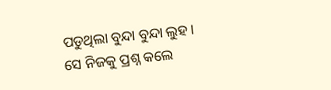ପଡୁଥିଲା ବୁନ୍ଦା ବୁନ୍ଦା ଲୁହ।
ସେ ନିଜକୁ ପ୍ରଶ୍ନ କଲେ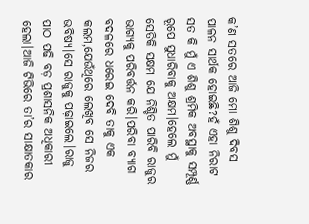କ’ଣ ସତରେ ଆଜି ମୋ ଶିଶୁ ଦିବସ ପାଳନ ସାର୍ଥକ ହୋଇଛି?ହଁ ଏହା ନିରାଟ ସତ କି ମୁଁ ଏ ଶିଶୁ ଶ୍ରମିକ ଅବସ୍ଥାକୁ ସମ୍ପୂର୍ଣ୍ଣ ରୂପେ ସୁଧାରିବାକୁ ଅକ୍ଷମ।ହେଲେ ମୁଁ ସେତିକି ସକ୍ଷମ ଯେ ନିଶ୍ଚିତ ପାରିବି ରାଜୁର ଭାଗ୍ୟକୁ ପରିବର୍ତ୍ତନ କରି।ପରିବା ବ୍ୟାଗ ବଦଳରେ ଧରେଇ ଦେବି ତାକୁ ଏକ କଲମ,ଯେଉଁଥିରେ ଲେଖିବ ସେ ନିଜର ଭବିଷ୍ୟ।ସେ ରାଜୁକୁ ପଢ଼ାଇଲେ।ରାଜୁ ପାଠ ପଢି ବଡ଼ ପ୍ରଶାସନିକ ଅଧିକାରୀ ହେଲା।ଆଜି ଟିଭିରେ ତା’ର ସାକ୍ଷାତକାର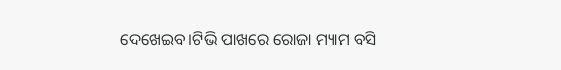ଦେଖେଇବ।ଟିଭି ପାଖରେ ରୋଜା ମ୍ୟାମ ବସି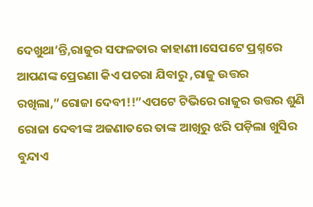ଦେଖୁଥା’ନ୍ତି,ରାଜୁର ସଫଳତାର କାହାଣୀ।ସେପଟେ ପ୍ରଶ୍ନରେ ଆପଣଙ୍କ ପ୍ରେରଣା କିଏ ପଚରା ଯିବାରୁ ,ରାଜୁ ଉତ୍ତର ରଖିଲା,”ରୋଜା ଦେବୀ!!”ଏପଟେ ଟିଭିରେ ରାଜୁର ଉତ୍ତର ଶୁଣି ରୋଜା ଦେବୀଙ୍କ ଅଜଣାତରେ ତାଙ୍କ ଆଖିରୁ ଝରି ପଡ଼ିଲା ଖୁସିର ବୁନ୍ଦାଏ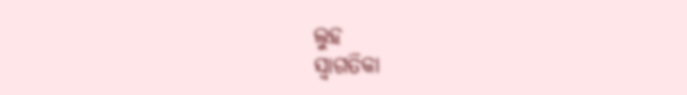ଲୁହ
ସ୍ୱାଗତିକା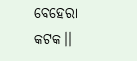ବେହେରା
କଟକ।।